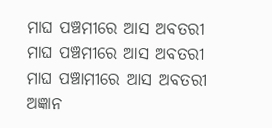ମାଘ ପଞ୍ଚମୀରେ ଆସ ଅବତରୀ
ମାଘ ପଞ୍ଚମୀରେ ଆସ ଅବତରୀ
ମାଘ ପଞ୍ଚାମୀରେ ଆସ ଅବତରୀ
ଅଜ୍ଞାନ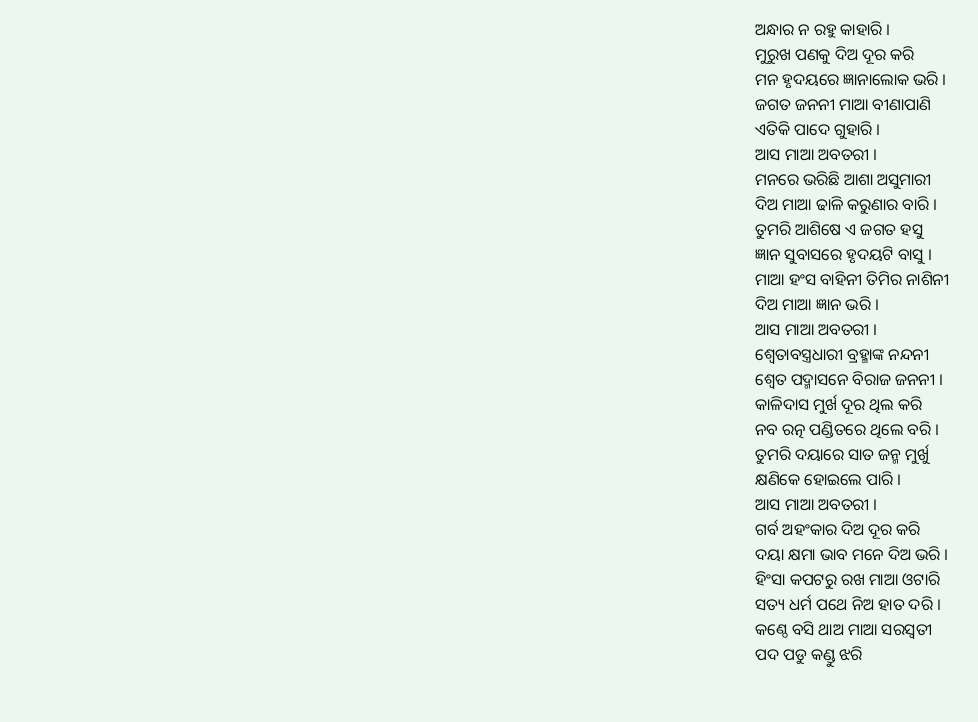ଅନ୍ଧାର ନ ରହୁ କାହାରି ।
ମୁରୁଖ ପଣକୁ ଦିଅ ଦୂର କରି
ମନ ହୃଦୟରେ ଜ୍ଞାନାଲୋକ ଭରି ।
ଜଗତ ଜନନୀ ମାଆ ବୀଣାପାଣି
ଏତିକି ପାଦେ ଗୁହାରି ।
ଆସ ମାଆ ଅବତରୀ ।
ମନରେ ଭରିଛି ଆଶା ଅସୁମାରୀ
ଦିଅ ମାଆ ଢାଳି କରୁଣାର ବାରି ।
ତୁମରି ଆଶିଷେ ଏ ଜଗତ ହସୁ
ଜ୍ଞାନ ସୁବାସରେ ହୃଦୟଟି ବାସୁ ।
ମାଆ ହଂସ ବାହିନୀ ତିମିର ନାଶିନୀ
ଦିଅ ମାଆ ଜ୍ଞାନ ଭରି ।
ଆସ ମାଆ ଅବତରୀ ।
ଶ୍ବେତାବସ୍ତ୍ରଧାରୀ ବ୍ରହ୍ମାଙ୍କ ନନ୍ଦନୀ
ଶ୍ବେତ ପଦ୍ମାସନେ ବିରାଜ ଜନନୀ ।
କାଳିଦାସ ମୁର୍ଖ ଦୂର ଥିଲ କରି
ନବ ରତ୍ନ ପଣ୍ଡିତରେ ଥିଲେ ବରି ।
ତୁମରି ଦୟାରେ ସାତ ଜନ୍ମ ମୁର୍ଖୁ
କ୍ଷଣିକେ ହୋଇଲେ ପାରି ।
ଆସ ମାଆ ଅବତରୀ ।
ଗର୍ବ ଅହଂକାର ଦିଅ ଦୂର କରି
ଦୟା କ୍ଷମା ଭାବ ମନେ ଦିଅ ଭରି ।
ହିଂସା କପଟରୁ ରଖ ମାଆ ଓଟାରି
ସତ୍ୟ ଧର୍ମ ପଥେ ନିଅ ହାତ ଦରି ।
କଣ୍ଠେ ବସି ଥାଅ ମାଆ ସରସ୍ବତୀ
ପଦ ପଡୁ କଣ୍ଡୁ ଝରି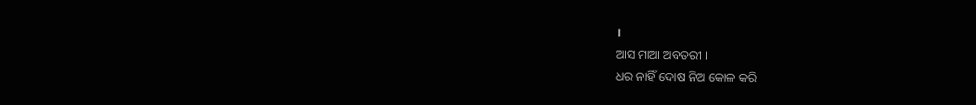।
ଆସ ମାଆ ଅବତରୀ ।
ଧର ନାହିଁ ଦୋଷ ନିଅ କୋଳ କରି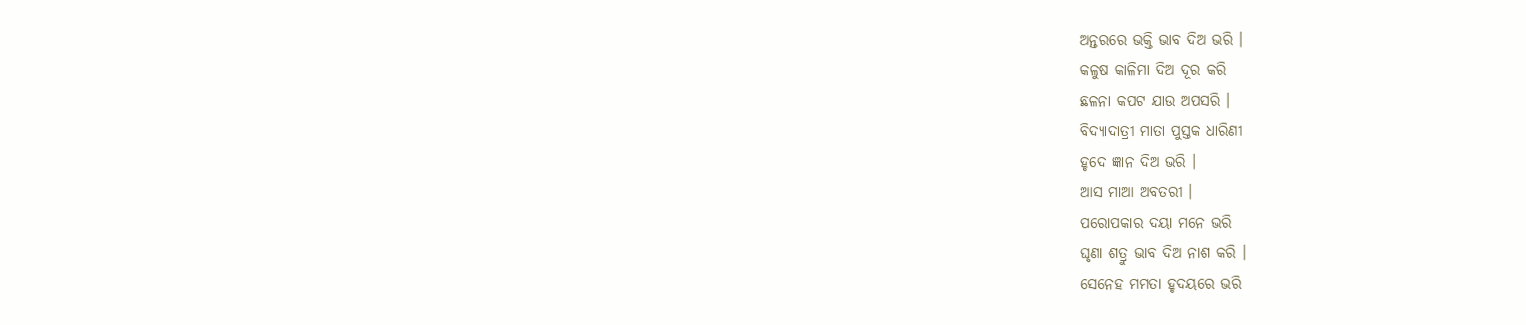ଅନ୍ତରରେ ଭକ୍ତି ଭାବ ଦିଅ ଭରି ।
କଳୁଷ କାଳିମା ଦିଅ ଦୂର କରି
ଛଳନା କପଟ ଯାଉ ଅପସରି ।
ବିଦ୍ୟାଦାତ୍ରୀ ମାତା ପୁସ୍ତକ ଧାରିଣୀ
ହୃଦେ ଜ୍ଞାନ ଦିଅ ଭରି ।
ଆସ ମାଆ ଅବତରୀ ।
ପରୋପକାର ଦୟା ମନେ ଭରି
ଘୃଣା ଶତ୍ରୁ ଭାବ ଦିଅ ନାଶ କରି ।
ସେନେହ ମମତା ହୃଦୟରେ ଭରି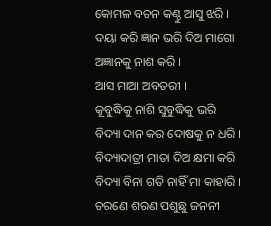କୋମଳ ବଚନ କଣ୍ଠୁ ଆସୁ ଝରି ।
ଦୟା କରି ଜ୍ଞାନ ଭରି ଦିଅ ମାଗୋ
ଅଜ୍ଞାନକୁ ନାଶ କରି ।
ଆସ ମାଆ ଅବତରୀ ।
କୂବୁଦ୍ଧିକୁ ନାଶି ସୁବୁଦ୍ଧିକୁ ଭରି
ବିଦ୍ୟା ଦାନ କର ଦୋଷକୁ ନ ଧରି ।
ବିଦ୍ୟାଦାତ୍ରୀ ମାତା ଦିଅ କ୍ଷମା କରି
ବିଦ୍ୟା ବିନା ଗତି ନାହିଁ ମା କାହାରି ।
ଚରଣେ ଶରଣ ପଶୁଛୁ ଜନନୀ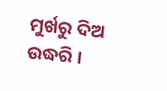ମୁର୍ଖରୁ ଦିଅ ଉଦ୍ଧରି ।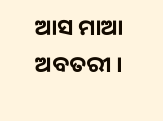ଆସ ମାଆ ଅବତରୀ ।